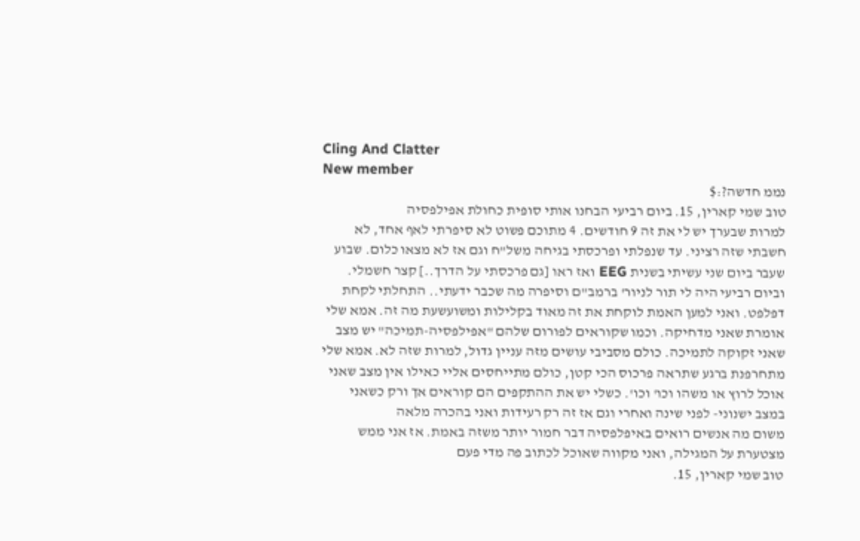Cling And Clatter
New member
נממ חדשה?:$
טוב שמי קארין, 15. ביום רביעי הבחנו אותי סופית כחולת אפילפסיה
למרות שבערך יש לי את זה 9 חודשים. 4 מתוכם פשוט לא סיפרתי לאף אחד, לא חשבתי שזה רציני. עד שנפלתי ופרכסתי בגיחה משל"ח וגם אז לא מצאו כלום. שבוע שעבר ביום שני עשיתי בשנית EEG ואז ראו [גם פרכסתי על הדרך..] קצר חשמלי. וביום רביעי היה לי תור לניור' ברמב"ם וסיפרה מה שכבר ידעתי.. התחלתי לקחת דפלפט. ואני למען האמת לוקחת את זה מאוד בקלילות ומשועשעת מה זה. אמא שלי אומרת שאני מדחיקה. וכמו שקוראים לפורום שלהם "אפילפסיה-תמיכה" יש מצב שאני זקוקה לתמיכה. כולם מסביבי עושים מזה עניין גדול, למרות שזה לא. אמא שלי מתחרפנת ברגע שתראה פרכוס הכי קטן, כולם מתייחסים אליי כאילו אין מצב שאני אוכל לרוץ או משהו וכו' וכו'. כשלי יש את ההתקפים הם קוראים אך ורק כשאני במצב ישנוני- לפני שינה ואחרי וגם אז זה רק רעידות ואני בהכרה מלאה
משום מה אנשים רואים באיפלפסיה דבר חמור יותר משזה באמת. אז אני ממש מצטערת על המגילה, ואני מקווה שאוכל לכתוב פה מדי פעם
טוב שמי קארין, 15.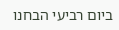ביום רביעי הבחנו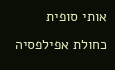אותי סופית כחולת אפילפסיה